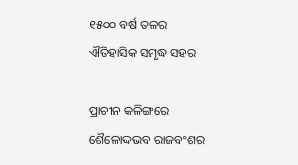୧୫୦୦ ବର୍ଷ ତଳର ଐତିହାସିକ ସମୃଦ୍ଧ ସହର

ପ୍ରାଚୀନ କଳିଙ୍ଗରେ ଶୈଳୋଦ୍ଦଭବ ରାଜବଂଶର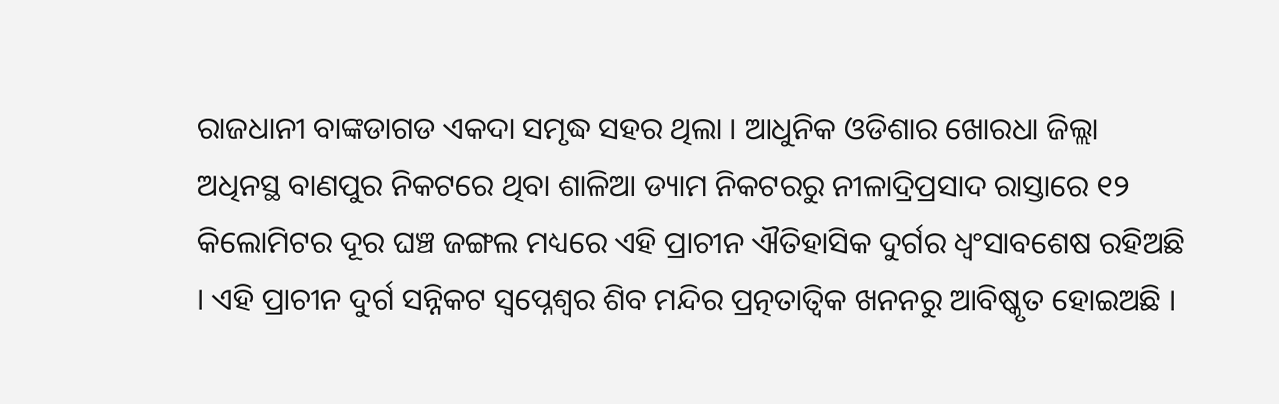ରାଜଧାନୀ ବାଙ୍କଡାଗଡ ଏକଦା ସମୃଦ୍ଧ ସହର ଥିଲା । ଆଧୁନିକ ଓଡିଶାର ଖୋରଧା ଜିଲ୍ଲା ଅଧିନସ୍ଥ ବାଣପୁର ନିକଟରେ ଥିବା ଶାଳିଆ ଡ୍ୟାମ ନିକଟରରୁ ନୀଳାଦ୍ରିପ୍ରସାଦ ରାସ୍ତାରେ ୧୨ କିଲୋମିଟର ଦୂର ଘଞ୍ଚ ଜଙ୍ଗଲ ମଧ୍ୟରେ ଏହି ପ୍ରାଚୀନ ଐତିହାସିକ ଦୁର୍ଗର ଧ୍ୱଂସାବଶେଷ ରହିଅଛି । ଏହି ପ୍ରାଚୀନ ଦୁର୍ଗ ସନ୍ନିକଟ ସ୍ଵପ୍ନେଶ୍ଵର ଶିବ ମନ୍ଦିର ପ୍ରତ୍ନତାତ୍ଵିକ ଖନନରୁ ଆବିଷ୍କୃତ ହୋଇଅଛି ।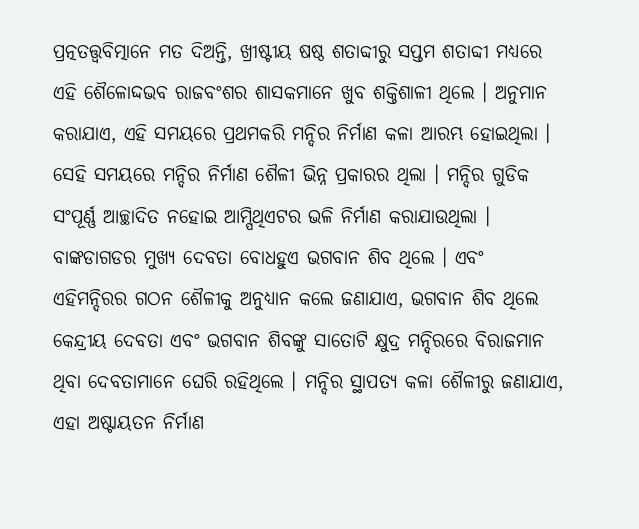ପ୍ରତ୍ନତତ୍ତ୍ୱବିତ୍ମାନେ ମତ ଦିଅନ୍ତି, ଖ୍ରୀଷ୍ଟୀୟ ଷଷ୍ଠ ଶତାବ୍ଦୀରୁ ସପ୍ତମ ଶତାବ୍ଦୀ ମଧ୍ୟରେ ଏହି ଶୈଳୋଦ୍ଦଭବ ରାଜବଂଶର ଶାସକମାନେ ଖୁବ ଶକ୍ତିଶାଳୀ ଥିଲେ । ଅନୁମାନ କରାଯାଏ, ଏହି ସମୟରେ ପ୍ରଥମକରି ମନ୍ଦିର ନିର୍ମାଣ କଳା ଆରମ୍ଭ ହୋଇଥିଲା । ସେହି ସମୟରେ ମନ୍ଦିର ନିର୍ମାଣ ଶୈଳୀ ଭିନ୍ନ ପ୍ରକାରର ଥିଲା । ମନ୍ଦିର ଗୁଡିକ ସଂପୂର୍ଣ୍ଣ ଆଚ୍ଛାଦିତ ନହୋଇ ଆମ୍ପିଥିଏଟର ଭଳି ନିର୍ମାଣ କରାଯାଉଥିଲା । ବାଙ୍କଡାଗଡର ମୁଖ୍ୟ ଦେବତା ବୋଧହୁଏ ଭଗବାନ ଶିବ ଥିଲେ । ଏବଂ ଏହିମନ୍ଦିରର ଗଠନ ଶୈଳୀକୁ ଅନୁଧ୍ୟାନ କଲେ ଜଣାଯାଏ, ଭଗବାନ ଶିବ ଥିଲେ କେନ୍ଦ୍ରୀୟ ଦେବତା ଏବଂ ଭଗବାନ ଶିବଙ୍କୁ ସାତୋଟି କ୍ଷୁଦ୍ର ମନ୍ଦିରରେ ବିରାଜମାନ ଥିବା ଦେବତାମାନେ ଘେରି ରହିଥିଲେ । ମନ୍ଦିର ସ୍ଥାପତ୍ୟ କଳା ଶୈଳୀରୁ ଜଣାଯାଏ, ଏହା ଅଷ୍ଟାୟତନ ନିର୍ମାଣ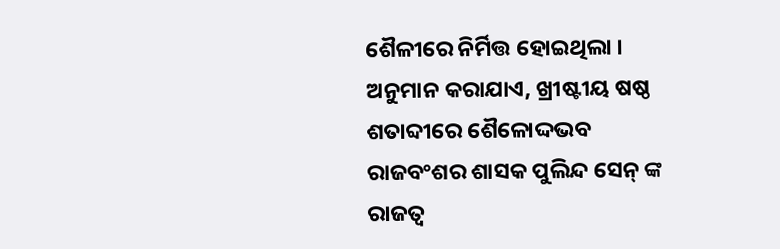ଶୈଳୀରେ ନିର୍ମିତ୍ତ ହୋଇଥିଲା । ଅନୁମାନ କରାଯାଏ, ଖ୍ରୀଷ୍ଟୀୟ ଷଷ୍ଠ ଶତାବ୍ଦୀରେ ଶୈଳୋଦ୍ଦଭବ ରାଜବଂଶର ଶାସକ ପୁଲିନ୍ଦ ସେନ୍ ଙ୍କ ରାଜତ୍ଵ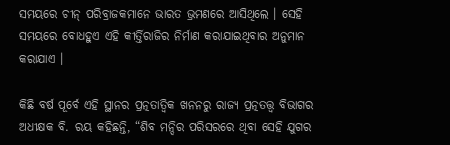ସମୟରେ ଚୀନ୍ ପରିବ୍ରାଜକମାନେ ଭାରତ ଭ୍ରମଣରେ ଆସିଥିଲେ । ସେହି ସମୟରେ ବୋଧହୁଏ ଏହି କୀର୍ତ୍ତିରାଜିର ନିର୍ମାଣ କରାଯାଇଥିବାର ଅନୁମାନ କରାଯାଏ ।

କିଛି ବର୍ଷ ପୂର୍ବେ ଏହି ସ୍ଥାନର ପ୍ରତ୍ନତାତ୍ଵିକ ଖନନରୁ ରାଜ୍ୟ ପ୍ରତ୍ନତତ୍ତ୍ୱ ବିଭାଗର ଅଧୀକ୍ଷକ ବି. ରୟ କହିଛନ୍ତି, “ଶିବ ମନ୍ଦିର ପରିସରରେ ଥିବା ସେହି ଯୁଗର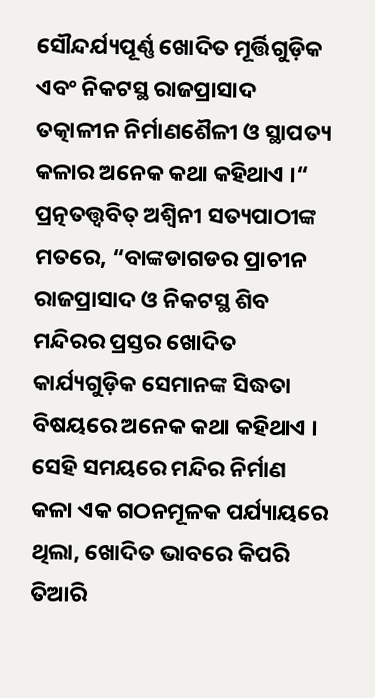ସୌନ୍ଦର୍ଯ୍ୟପୂର୍ଣ୍ଣ ଖୋଦିତ ମୂର୍ତ୍ତିଗୁଡ଼ିକ ଏବଂ ନିକଟସ୍ଥ ରାଜପ୍ରାସାଦ ତତ୍କାଳୀନ ନିର୍ମାଣଶୈଳୀ ଓ ସ୍ଥାପତ୍ୟ କଳାର ଅନେକ କଥା କହିଥାଏ ।“ ପ୍ରତ୍ନତତ୍ତ୍ୱବିତ୍ ଅଶ୍ୱିନୀ ସତ୍ୟପାଠୀଙ୍କ ମତରେ, “ବାଙ୍କଡାଗଡର ପ୍ରାଚୀନ ରାଜପ୍ରାସାଦ ଓ ନିକଟସ୍ଥ ଶିବ ମନ୍ଦିରର ପ୍ରସ୍ତର ଖୋଦିତ କାର୍ଯ୍ୟଗୁଡ଼ିକ ସେମାନଙ୍କ ସିଦ୍ଧତା ବିଷୟରେ ଅନେକ କଥା କହିଥାଏ । ସେହି ସମୟରେ ମନ୍ଦିର ନିର୍ମାଣ କଳା ଏକ ଗଠନମୂଳକ ପର୍ଯ୍ୟାୟରେ ଥିଲା, ଖୋଦିତ ଭାବରେ କିପରି ତିଆରି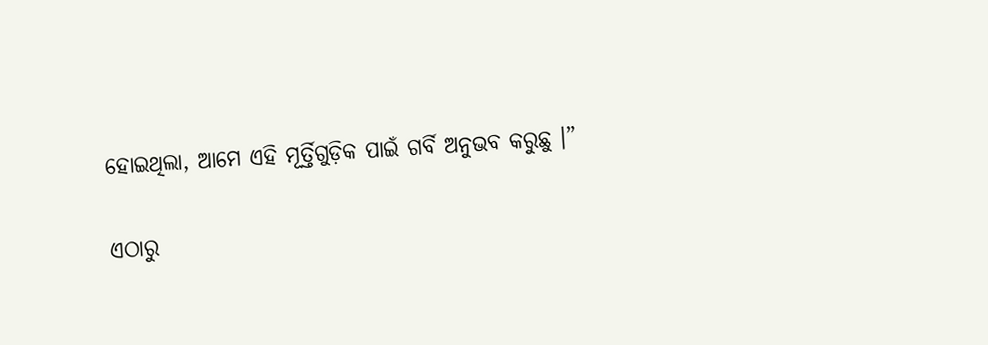ହୋଇଥିଲା, ଆମେ ଏହି ମୂର୍ତ୍ତିଗୁଡ଼ିକ ପାଇଁ ଗର୍ବି ଅନୁଭବ କରୁଛୁ ।”

ଏଠାରୁ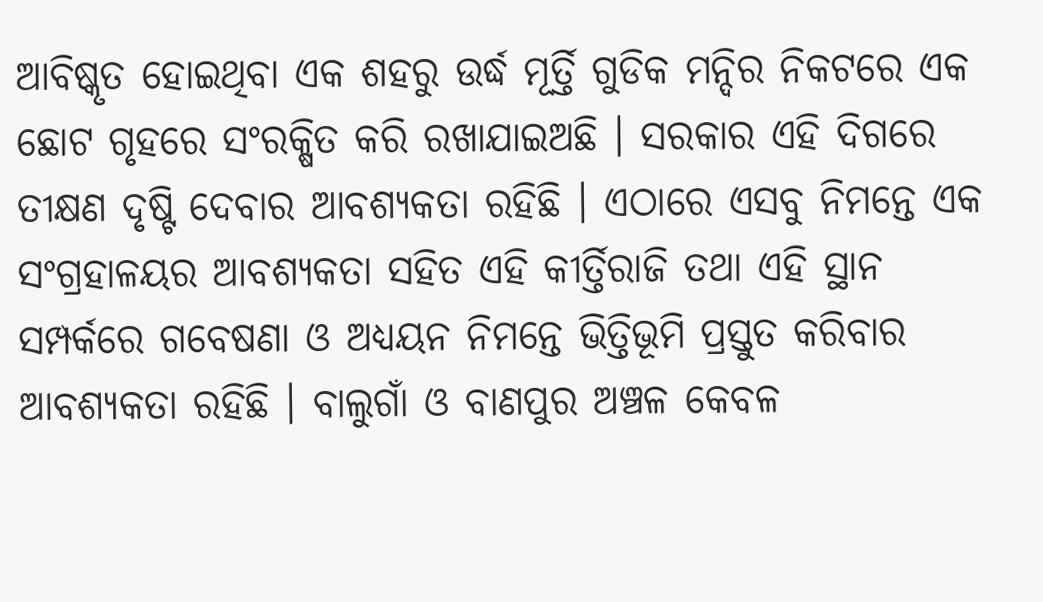ଆବିଷ୍କୃତ ହୋଇଥିବା ଏକ ଶହରୁ ଉର୍ଦ୍ଧ ମୂର୍ତ୍ତି ଗୁଡିକ ମନ୍ଦିର ନିକଟରେ ଏକ ଛୋଟ ଗୃହରେ ସଂରକ୍ଷିତ କରି ରଖାଯାଇଅଛି । ସରକାର ଏହି ଦିଗରେ ତୀକ୍ଷଣ ଦୃଷ୍ଟି ଦେବାର ଆବଶ୍ୟକତା ରହିଛି । ଏଠାରେ ଏସବୁ ନିମନ୍ତେ ଏକ ସଂଗ୍ରହାଳୟର ଆବଶ୍ୟକତା ସହିତ ଏହି କୀର୍ତ୍ତିରାଜି ତଥା ଏହି ସ୍ଥାନ ସମ୍ପର୍କରେ ଗବେଷଣା ଓ ଅଧ୍ୟୟନ ନିମନ୍ତେ ଭିତ୍ତିଭୂମି ପ୍ରସ୍ତୁତ କରିବାର ଆବଶ୍ୟକତା ରହିଛି । ବାଲୁଗାଁ ଓ ବାଣପୁର ଅଞ୍ଚଳ କେବଳ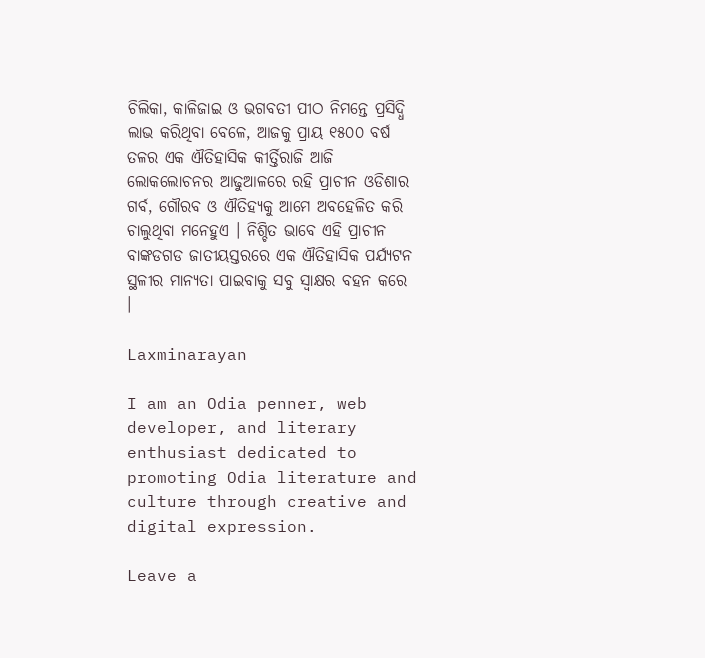ଚିଲିକା, କାଳିଜାଇ ଓ ଭଗବତୀ ପୀଠ ନିମନ୍ତେ ପ୍ରସିଦ୍ଧି ଲାଭ କରିଥିବା ବେଳେ, ଆଜକୁ ପ୍ରାୟ ୧୫୦୦ ବର୍ଷ ତଳର ଏକ ଐତିହାସିକ କୀର୍ତ୍ତିରାଜି ଆଜି ଲୋକଲୋଚନର ଆଢୁଆଳରେ ରହି ପ୍ରାଚୀନ ଓଡିଶାର ଗର୍ବ, ଗୌରବ ଓ ଐତିହ୍ୟକୁ ଆମେ ଅବହେଳିତ କରି ଚାଲୁଥିବା ମନେହୁଏ । ନିଶ୍ଚିତ ଭାବେ ଏହି ପ୍ରାଚୀନ ବାଙ୍କଡଗଡ ଜାତୀୟସ୍ତରରେ ଏକ ଐତିହାସିକ ପର୍ଯ୍ୟଟନ ସ୍ଥଳୀର ମାନ୍ୟତା ପାଇବାକୁ ସବୁ ସ୍ଵାକ୍ଷର ବହନ କରେ ।

Laxminarayan

I am an Odia penner, web developer, and literary enthusiast dedicated to promoting Odia literature and culture through creative and digital expression.

Leave a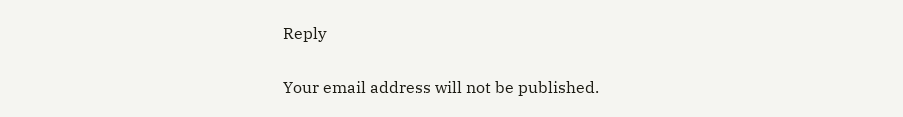Reply

Your email address will not be published.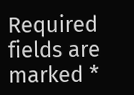Required fields are marked *